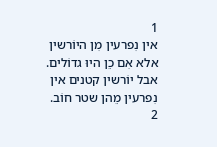1
אין נִפרעין מִן היוֹרשין אלא אִם כֵן היוּ גדוֹלים.
אבל יוֹרשין קטנים אין נִפרעין מֵהן שטר חוֹב.
2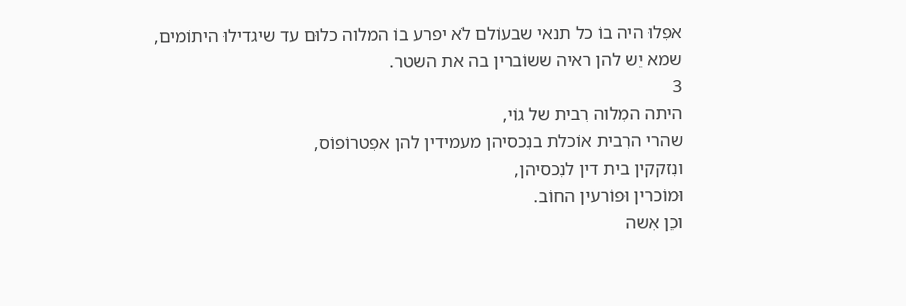אפִלוּ היה בוֹ כל תנאי שבעוֹלם לֹא יפרע בוֹ המלוה כלוּם עד שיגדילוּ היתוֹמים,
שמא יֵש להן ראיה ששוֹברין בה את השטר.
3
היתה המִלוה רִבית של גוֹי,
שהרי הרִבית אוֹכלת בנִכסיהן מעמידין להן אפִטרוֹפוֹס,
ונִזקקין בית דין לנִכסיהן,
וּמוֹכרין וּפוֹרעין החוֹב.
וכֵן אִשה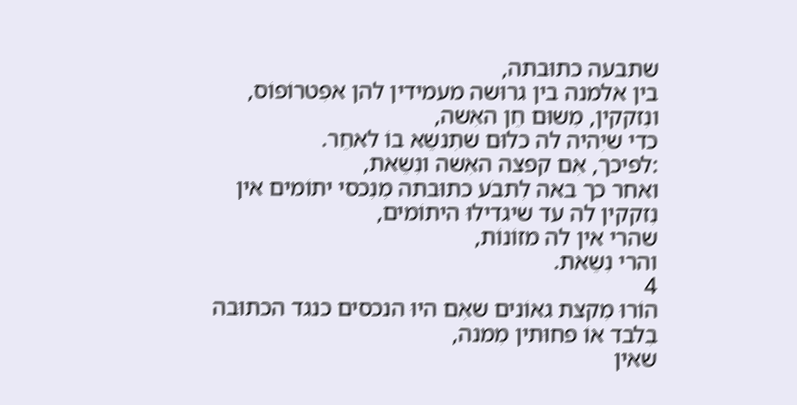שתבעה כתוּבתה,
בין אלמנה בין גרוּשה מעמידין להן אפִטרוֹפוֹס,
ונִזקקין, מִשוּם חֵן האִשה,
כדי שיִהיה לה כלוּם שתִנשֵא בוֹ לאחֵר.
:לפיכך, אִם קפצה האִשה ונִשֵאת,
ואחר כך באה לִתבֹע כתוּבתה מִנִכסי יתוֹמים אין נִזקקין לה עד שיגדילוּ היתוֹמים,
שהרי אין לה מזוֹנוֹת,
והרי נִשֵאת.
4
הוֹרוּ מִקצת גאוֹנים שאִם היוּ הנכסים כנגד הכתוּבה בִלבד אוֹ פחוּתין מִמנה,
שאין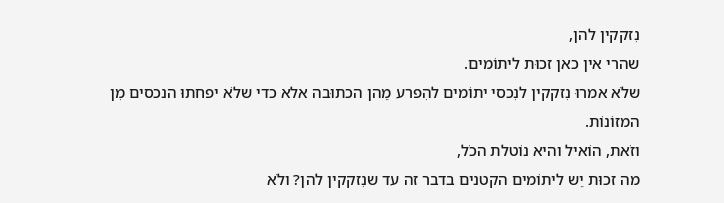נִזקקין להן,
שהרי אין כאן זכוּת ליתוֹמים.
שלֹא אמרוּ נִזקקין לנִכסי יתוֹמים להִפרע מֵהן הכתוּבה אלא כדי שלֹא יפחתוּ הנכסים מִן המזוֹנוֹת.
וזֹאת, הוֹאיל והיא נוֹטלת הכֹל,
מה זכוּת יֵש ליתוֹמים הקטנים בדבר זה עד שנִזקקין להן? ולֹא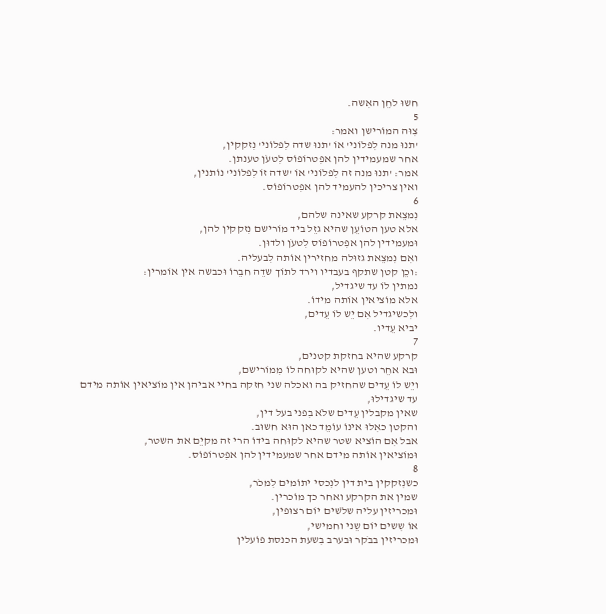חשוּ לחֵן האִשה.
5
צִוּה המוֹרישן ואמר:
'תנוּ מנה לִפלוֹני' אוֹ 'תנוּ שדה לִפלוֹני' נִזקקין,
אחר שמעמידין להן אפִטרוֹפוֹס לִטעֹן טענתן.
אמר: 'תנוּ מנה זה לִפלוֹני' אוֹ 'שדה זוֹ לִפלוֹני' נוֹתנין,
ואין צריכין להעמיד להן אפִטרוֹפוֹס.
6
נִמצֵאת קרקע שאינה שלהם,
אלא טען הטוֹעֵן שהיא גזֵל ביד מוֹרישם נִזקקין להן,
וּמעמידין להן אפִטרוֹפוֹס לִטעֹן ולדוּן.
ואִם נִמצֵאת גזוּלה מחזירין אוֹתה לִבעליה.
:וכֵן קטן שתקף בעבדיו וירד לתוֹך שדֵה חבֵרוֹ וּכבשה אין אוֹמרין:
נמתין לוֹ עד שיגדיל,
אלא מוֹציאין אוֹתה מידוֹ.
ולִכשיגדיל אִם יֵש לוֹ עֵדים,
יביא עֵדיו.
7
קרקע שהיא בחזקת קטנים,
וּבא אחֵר וטען שהיא לקוּחה לוֹ מִמוֹרישם,
ויֵש לוֹ עֵדים שהחזיק בה ואכלה שני חזקה בחיי אביהן אין מוֹציאין אוֹתה מידם עד שיגדילוּ,
שאין מקבלין עֵדים שלֹא בִפני בעל דין,
והקטן כאִלוּ אינוֹ עוֹמֵד כאן הוּא חשוּב.
אבל אִם הוֹציא שטר שהיא לקוּחה בידוֹ הרי זה מקיֵם את השטר,
וּמוֹציאין אוֹתה מידם אחר שמעמידין להן אפִטרוֹפוֹס.
8
כשנִזקקין בית דין לנִכסי יתוֹמים לִמכֹר,
שמין את הקרקע ואחר כך מוֹכרין.
וּמכריזין עליה שלֹשים יוֹם רצוּפין,
אוֹ שִשים יוֹם שֵני וחמישי,
וּמכריזין בבֹקר וּבערב בִשעת הכנסת פוֹעלין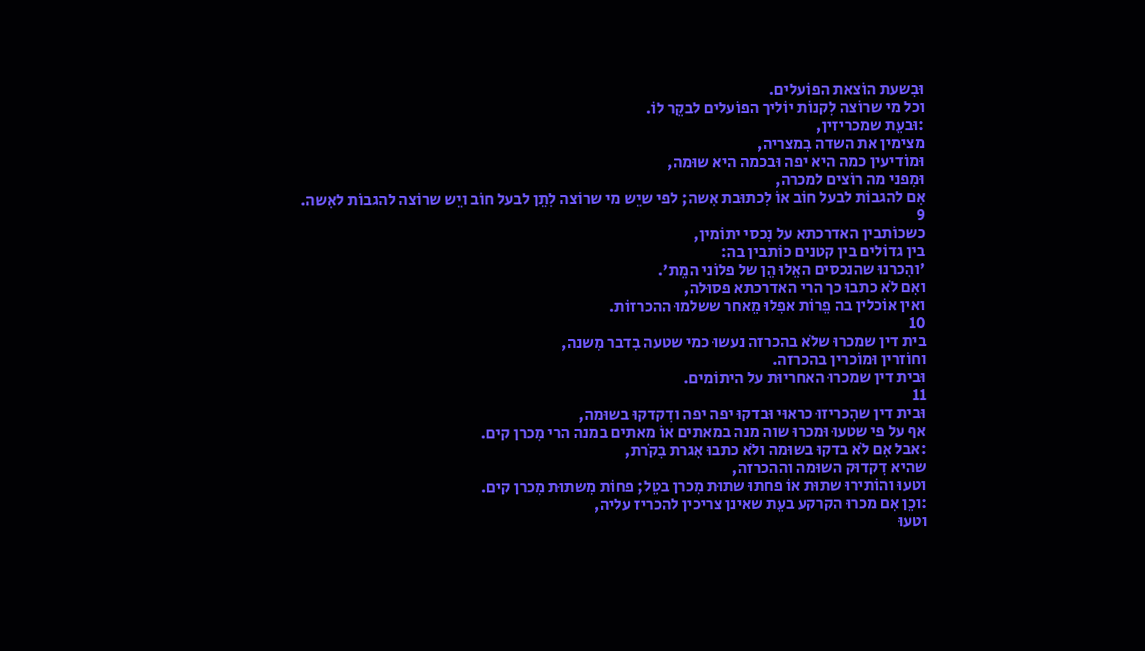וּבִשעת הוֹצאת הפוֹעלים.
וכל מי שרוֹצה לִקנוֹת יוֹליך הפוֹעלים לבקֵר לוֹ.
:וּבעֵת שמכריזין,
מצימין את השדה בִמצריה,
וּמוֹדיעין כמה היא יפה וּבכמה היא שוּמה,
וּמִפני מה רוֹצים למכרה,
אִם להגבוֹת לבעל חוֹב אוֹ לִכתוּבת אִשה; לפי שיֵש מי שרוֹצה לִתֵן לבעל חוֹב ויֵש שרוֹצה להגבוֹת לאִשה.
9
כשכוֹתבין האדרכתא על נִכסי יתוֹמין,
בין גדוֹלים בין קטנים כוֹתבין בה:
'והִכרנוּ שהנכסים האֵלוּ הֵן של פלוֹני המֵת'.
ואִם לֹא כתבוּ כך הרי האדרכתא פסוּלה,
ואין אוֹכלין בה פֵרוֹת אפִלוּ מֵאחר ששלמוּ ההכרזוֹת.
10
בית דין שמכרוּ שלֹא בהכרזה נעשוּ כמי שטעה בִדבר מִשנה,
וחוֹזרין וּמוֹכרין בהכרזה.
וּבית דין שמכרוּ האחריוּת על היתוֹמים.
11
וּבית דין שהִכריזוּ כראוּי וּבדקוּ יפה יפה ודִקדקוּ בשוּמה,
אף על פי שטעוּ וּמכרוּ שוה מנה במאתים אוֹ מאתים במנה הרי מִכרן קים.
:אבל אִם לֹא בדקוּ בשוּמה ולֹא כתבוּ אִגרת בִקֹרת,
שהיא דִקדוּק השוּמה וההכרזה,
וטעוּ והוֹתירוּ שתוּת אוֹ פחתוּ שתוּת מִכרן בטֵל; פחוֹת מִשתוּת מִכרן קים.
:וכֵן אִם מכרוּ הקרקע בעֵת שאינן צריכין להכריז עליה,
וטעוּ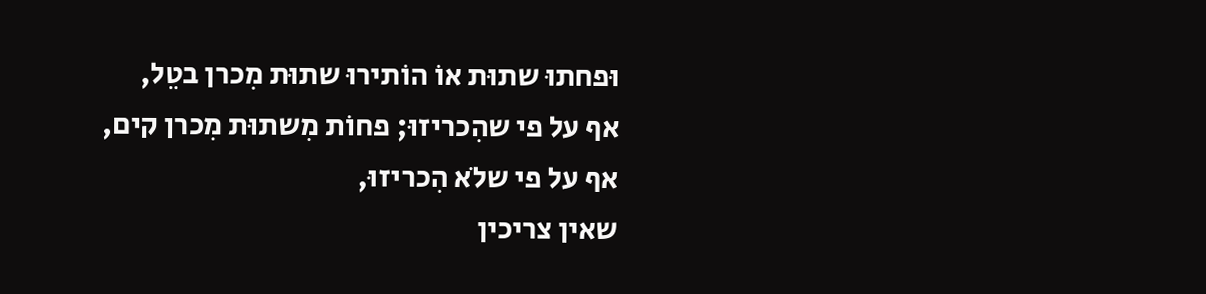וּפחתוּ שתוּת אוֹ הוֹתירוּ שתוּת מִכרן בטֵל,
אף על פי שהִכריזוּ; פחוֹת מִשתוּת מִכרן קים,
אף על פי שלֹא הִכריזוּ,
שאין צריכין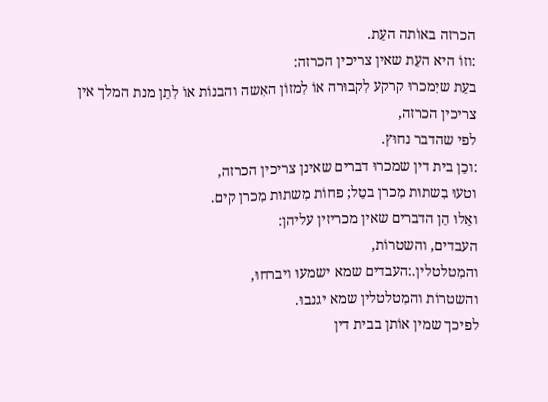הכרזה באוֹתה העֵת.
:וזוֹ היא העֵת שאין צריכין הכרזה:
בעֵת שיִמכרוּ קרקע לִקבוּרה אוֹ לִמזוֹן האִשה והבנוֹת אוֹ לִתֵן מנת המלך אין צריכין הכרזה,
לפי שהדבר נחוּץ.
:וכֵן בית דין שמכרוּ דברים שאינן צריכין הכרזה,
וטעוּ בִשתוּת מִכרן בטֵל; פחוֹת מִשתוּת מִכרן קים.
ואֵלוּ הֵן הדברים שאין מכריזין עליהן:
העבדים, והשטרוֹת,
והמִטלטלין.:העבדים שמא ישמעוּ ויברחוּ,
והשטרוֹת והמִטלטלין שמא יגנבוּ.
לפיכך שמין אוֹתן בבית דין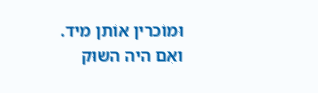וּמוֹכרין אוֹתן מיד.
ואִם היה השוּק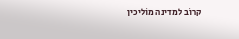קרוֹב למדינה מוֹליכין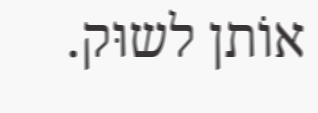אוֹתן לשוּק.